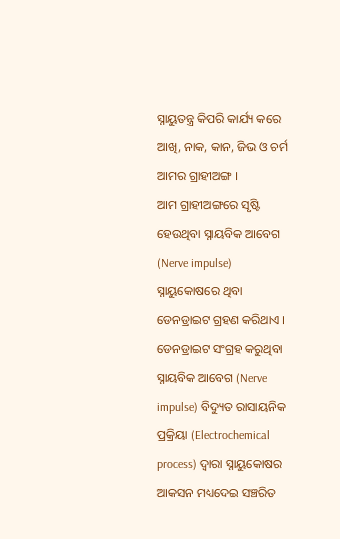ସ୍ନାୟୁତନ୍ତ୍ର କିପରି କାର୍ଯ୍ୟ କରେ
ଆଖି, ନାକ, କାନ, ଜିଭ ଓ ଚର୍ମ ଆମର ଗ୍ରାହୀଅଙ୍ଗ ।
ଆମ ଗ୍ରାହୀଅଙ୍ଗରେ ସୃଷ୍ଟି ହେଉଥିବା ସ୍ନାୟବିକ ଆବେଗ (Nerve impulse) ସ୍ନାୟୁକୋଷରେ ଥିବା ଡେନଡ୍ରାଇଟ ଗ୍ରହଣ କରିଥାଏ ।
ଡେନଡ୍ରାଇଟ ସଂଗ୍ରହ କରୁଥିବା ସ୍ନାୟବିକ ଆବେଗ (Nerve impulse) ବିଦ୍ୟୁତ ରାସାୟନିକ ପ୍ରକ୍ରିୟା (Electrochemical process) ଦ୍ୱାରା ସ୍ନାୟୁକୋଷର ଆକସନ ମଧ୍ୟଦେଇ ସଞ୍ଚରିତ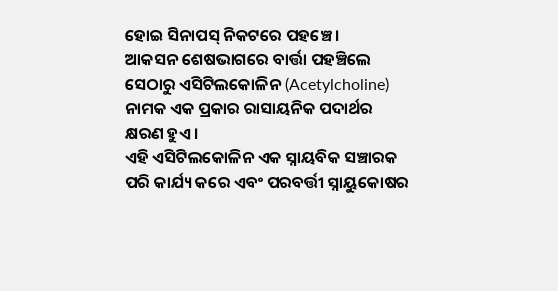ହୋଇ ସିନାପସ୍ ନିକଟରେ ପହଞ୍ଚେ ।
ଆକସନ ଶେଷଭାଗରେ ବାର୍ତ୍ତା ପହଞ୍ଚିଲେ ସେଠାରୁ ଏସିଟିଲକୋଳିନ (Acetylcholine) ନାମକ ଏକ ପ୍ରକାର ରାସାୟନିକ ପଦାର୍ଥର କ୍ଷରଣ ହୁଏ ।
ଏହି ଏସିଟିଲକୋଳିନ ଏକ ସ୍ନାୟବିକ ସଞ୍ଚାରକ ପରି କାର୍ଯ୍ୟ କରେ ଏବଂ ପରବର୍ତ୍ତୀ ସ୍ନାୟୁକୋଷର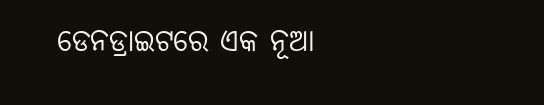ଡେନଡ୍ରାଇଟରେ ଏକ ନୂଆ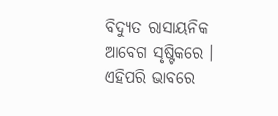ବିଦ୍ୟୁତ ରାସାୟନିକ ଆବେଗ ସୃଷ୍ଟିକରେ ।
ଏହିପରି ଭାବରେ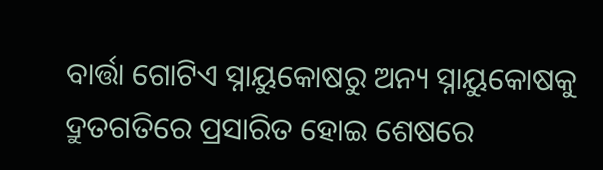ବାର୍ତ୍ତା ଗୋଟିଏ ସ୍ନାୟୁକୋଷରୁ ଅନ୍ୟ ସ୍ନାୟୁକୋଷକୁ ଦ୍ରୁତଗତିରେ ପ୍ରସାରିତ ହୋଇ ଶେଷରେ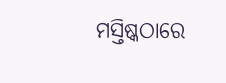ମସ୍ତିଷ୍କଠାରେ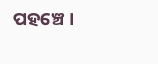ପହଞ୍ଚେ ।